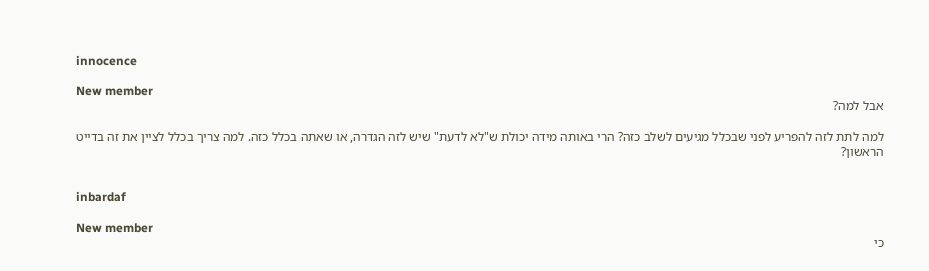innocence

New member
אבל למה?

למה לתת לזה להפריע לפני שבכלל מגיעים לשלב כזה? הרי באותה מידה יכולת ש"לא לדעת" שיש לזה הגדרה, או שאתה בכלל כזה. למה צריך בכלל לציין את זה בדייט הראשון?


inbardaf

New member
כי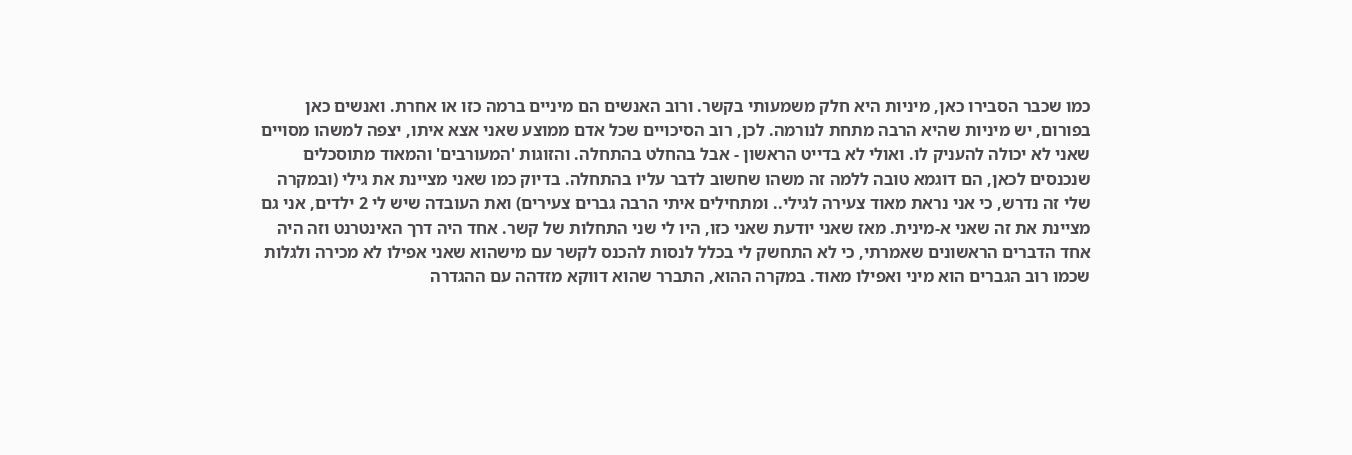כמו שכבר הסבירו כאן, מיניות היא חלק משמעותי בקשר. ורוב האנשים הם מיניים ברמה כזו או אחרת. ואנשים כאן בפורום, יש מיניות שהיא הרבה מתחת לנורמה. לכן, רוב הסיכויים שכל אדם ממוצע שאני אצא איתו, יצפה למשהו מסויים שאני לא יכולה להעניק לו. ואולי לא בדייט הראשון - אבל בהחלט בהתחלה. והזוגות 'המעורבים' והמאוד מתוסכלים שנכנסים לכאן, הם דוגמא טובה ללמה זה משהו שחשוב לדבר עליו בהתחלה. בדיוק כמו שאני מציינת את גילי (ובמקרה שלי זה נדרש, כי אני נראת מאוד צעירה לגילי.. ומתחילים איתי הרבה גברים צעירים) ואת העובדה שיש לי 2 ילדים, אני גם מציינת את זה שאני א-מינית. מאז שאני יודעת שאני כזו, היו לי שני התחלות של קשר. אחד היה דרך האינטרנט וזה היה אחד הדברים הראשונים שאמרתי, כי לא התחשק לי בכלל לנסות להכנס לקשר עם מישהוא שאני אפילו לא מכירה ולגלות שכמו רוב הגברים הוא מיני ואפילו מאוד. במקרה ההוא, התברר שהוא דווקא מזדהה עם ההגדרה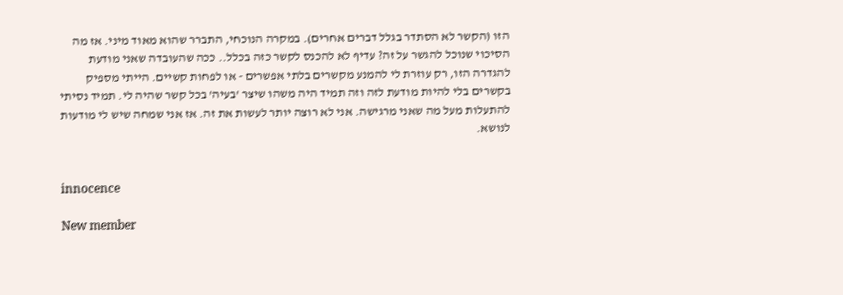הזו (הקשר לא הסתדר בגלל דברים אחרים). במקרה הנוכחי, התברר שהוא מאוד מיני. אז מה הסיכוי שנוכל להגשר על זה? עדיף לא להכנס לקשר כזה בכלל.. ככה שהעובדה שאני מודעת להגדרה הזו, רק עוזרת לי להמנע מקשרים בלתי אפשרים - או לפחות קשיים. הייתי מספיק בקשרים בלי להיות מודעת לזה וזה תמיד היה משהו שיצר 'בעיה' בכל קשר שהיה לי. תמיד נסיתי להתעלות מעל מה שאני מרגישה. אני לא רוצה יותר לעשות את זה. אז אני שמחה שיש לי מודעות לנושא.


innocence

New member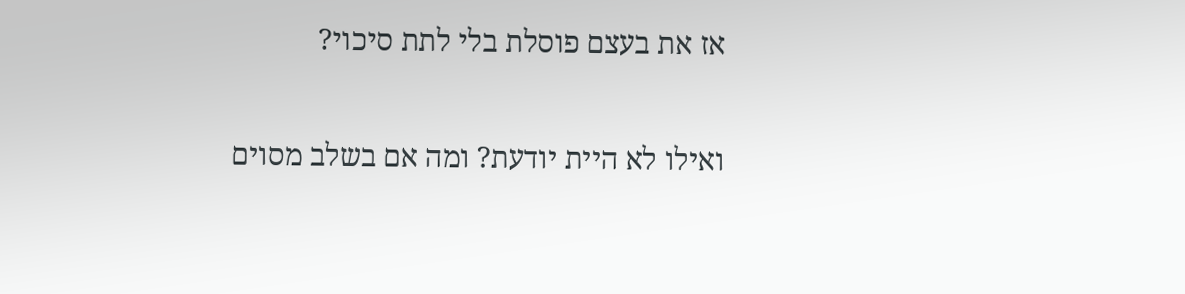אז את בעצם פוסלת בלי לתת סיכוי?

ואילו לא היית יודעת? ומה אם בשלב מסוים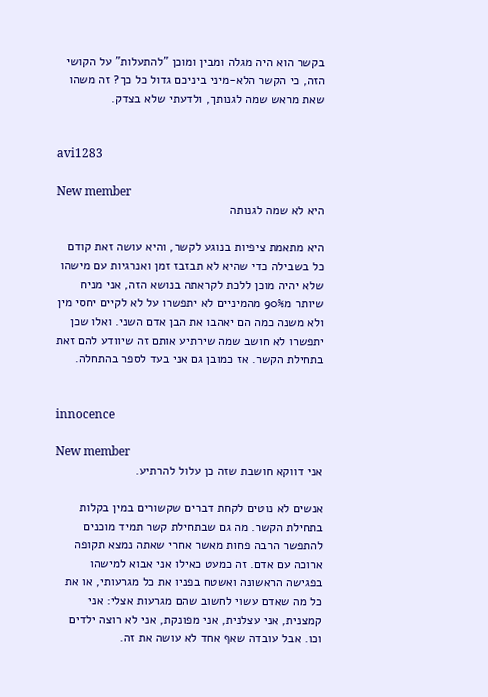בקשר הוא היה מגלה ומבין ומוכן "להתעלות" על הקושי הזה, כי הקשר הלא-מיני ביניכם גדול כל כך? זה משהו שאת מראש שמה לגנותך, ולדעתי שלא בצדק.


avi1283

New member
היא לא שמה לגנותה

היא מתאמת ציפיות בנוגע לקשר, והיא עושה זאת קודם כל בשבילה כדי שהיא לא תבזבז זמן ואנרגיות עם מישהו שלא יהיה מוכן ללכת לקראתה בנושא הזה, אני מניח שיותר מ90% מהמיניים לא יתפשרו על לא לקיים יחסי מין ולא משנה כמה הם יאהבו את הבן אדם השני. ואלו שכן יתפשרו לא חושב שמה שירתיע אותם זה שיוודע להם זאת בתחילת הקשר. אז כמובן גם אני בעד לספר בהתחלה.


innocence

New member
אני דווקא חושבת שזה כן עלול להרתיע.

אנשים לא נוטים לקחת דברים שקשורים במין בקלות בתחילת הקשר. מה גם שבתחילת קשר תמיד מוכנים להתפשר הרבה פחות מאשר אחרי שאתה נמצא תקופה ארוכה עם אדם. זה כמעט כאילו אני אבוא למישהו בפגישה הראשונה ואשטח בפניו את כל מגרעותי, או את כל מה שאדם עשוי לחשוב שהם מגרעות אצלי: אני קמצנית, אני עצלנית, אני מפונקת, אני לא רוצה ילדים וכו. אבל עובדה שאף אחד לא עושה את זה.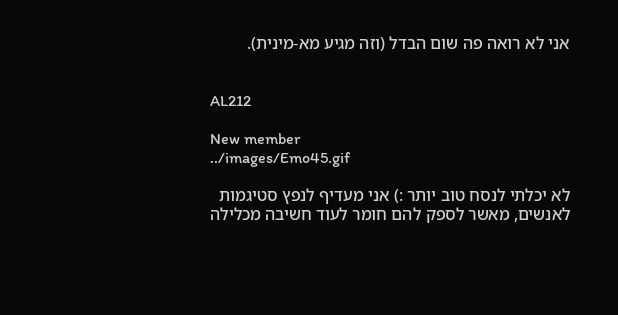אני לא רואה פה שום הבדל (וזה מגיע מא-מינית).


AL212

New member
../images/Emo45.gif

לא יכלתי לנסח טוב יותר :) אני מעדיף לנפץ סטיגמות לאנשים, מאשר לספק להם חומר לעוד חשיבה מכלילה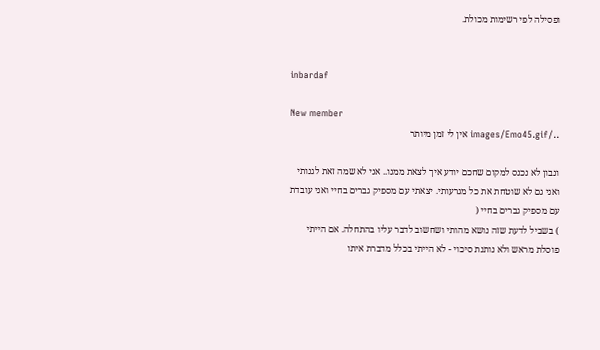ופסילה לפי רשימות מכולת.


inbardaf

New member
../images/Emo45.gif אין לי זמן מיותר

ונבון לא נכנס למקום שחכם יודע איך לצאת ממנו.. אני לא שמה זאת לגנותי ואני גם לא שוטחת את כל מגרעותי. יצאתי עם מספיק גברים בחיי ואני עובדת עם מספיק גברים בחיי (
) בשביל לדעת שזה נושא מהותי ושחשוב לדבר עליו בהתחלה. אם הייתי פוסלת מראש ולא נותנת סיכוי - לא הייתי בכלל מדברת איתו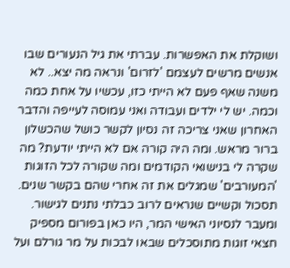ושוקלת את האפשרות. עברתי את גיל הנעורים שבו אנשים מרשים לעצמם 'לזרום' ונראה מה יצא.. לא משנה שאף פעם לא הייתי כזו, עכשיו על אחת כמה וכמה. יש לי ילדים ועבודה ואני עמוסה לעייפה והדבר האחרון שאני צריכה זה נסיון לקשר כושל שהכשלון ברור מראש. ומה היה קורה אם לא הייתי יודעת? מה שקרה לי בנישואי הקודמים ומה שקורה לכל הזוגות 'המעורבים' שמגלים את זה אחרי שהם בקשר שנים. תסכול וקשיים שנראים לרוב כבלתי נתנים לגישור. ומעבר לנסיוני האישי המר, היו כאן בפורום מספיק חצאי זוגות מתוסכלים שבאו לבכות על מר גורלם ועל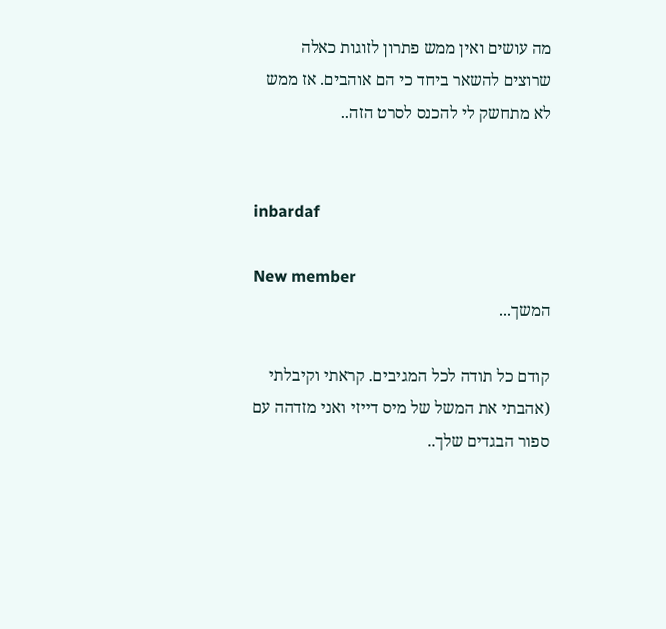מה עושים ואין ממש פתרון לזוגות כאלה שרוצים להשאר ביחד כי הם אוהבים. אז ממש לא מתחשק לי להכנס לסרט הזה..


inbardaf

New member
המשך...

קודם כל תודה לכל המגיבים. קראתי וקיבלתי (אהבתי את המשל של מיס דייזי ואני מזדהה עם ספור הבגדים שלך..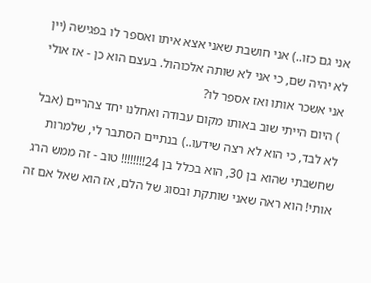אני גם כזו..) אני חושבת שאני אצא איתו ואספר לו בפגישה (יין לא יהיה שם, כי אני לא שותה אלכוהול. בעצם הוא כן - אז אולי אני אשכר אותו ואז אספר לו?
) היום הייתי שוב באותו מקום עבודה ואחלנו יחד צהריים (אבל לא לבד, כי הוא לא רצה שידעו..) בנתיים הסתבר לי, שלמרות שחשבתי שהוא בן 30, הוא בכלל בן 24!!!!!!!! טוב - זה ממש הרג אותי! הוא ראה שאני שותקת ובסוג של הלם, אז הוא שאל אם זה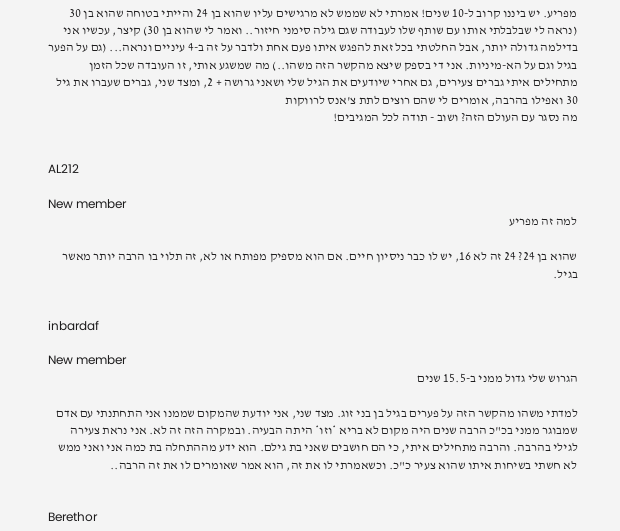מפריע. יש ביננו קרוב ל-10 שנים! אמרתי לא שממש לא מרגישים עליו שהוא בן 24 והייתי בטוחה שהוא בן 30 (נראה לי שבלבלתי אותו עם שותף שלו לעבודה שגם גילה סימני חיזור.. ואמר לי שהוא בן 30) קיצר, עכשיו אני בדילמה גדולה יותר, אבל החלטתי בכל זאת להפגש איתו פעם אחת ולדבר על זה ב-4 עיניים ונראה... (גם על הפער בגיל וגם על הא-מיניות. אני די בספק שיצא מהקשר הזה משהו..) מה שמשגע אותי, זו העובדה שכל הזמן מתחילים איתי גברים צעירים, גם אחרי שיודעים את הגיל שלי ושאני גרושה + 2, ומצד שני, גברים שעברו את גיל 30 ואפילו בהרבה, אומרים לי שהם רוצים לתת צ'אנס לרווקות
מה נסגר עם העולם הזה? ושוב - תודה לכל המגיבים!


AL212

New member
למה זה מפריע

שהוא בן 24? 24 זה לא 16, יש לו כבר ניסיון חיים. אם הוא מספיק מפותח או לא, זה תלוי בו הרבה יותר מאשר בגיל.


inbardaf

New member
הגרוש שלי גדול ממני ב-15.5 שנים

למדתי משהו מהקשר הזה על פערים בגיל בן בני זוג. מצד שני, אני יודעת שהמקום שממנו אני התחתנתי עם אדם שמבוגר ממני בכ"כ הרבה שנים היה מקום לא בריא *וזו* היתה הבעיה. ובמקרה הזה זה לא. אני נראת צעירה לגילי בהרבה. והרבה מתחילים איתי, כי הם חושבים שאני בת גילם. הוא ידע מההתחלה בת כמה אני ואני ממש לא חשתי בשיחות איתו שהוא צעיר כ"כ. וכשאמרתי לו את זה, הוא אמר שאומרים לו את זה הרבה..


Berethor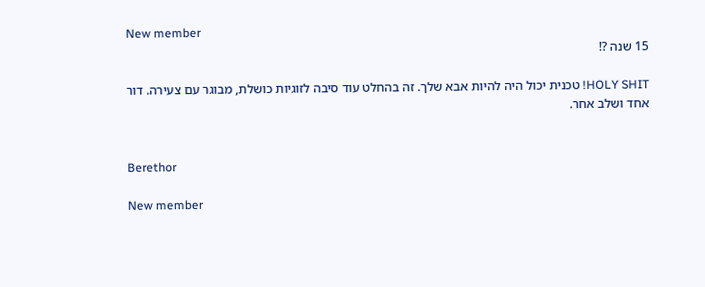New member
15 שנה ?!

HOLY SHIT! טכנית יכול היה להיות אבא שלך. זה בהחלט עוד סיבה לזוגיות כושלת, מבוגר עם צעירה. דור אחד ושלב אחר.


Berethor

New member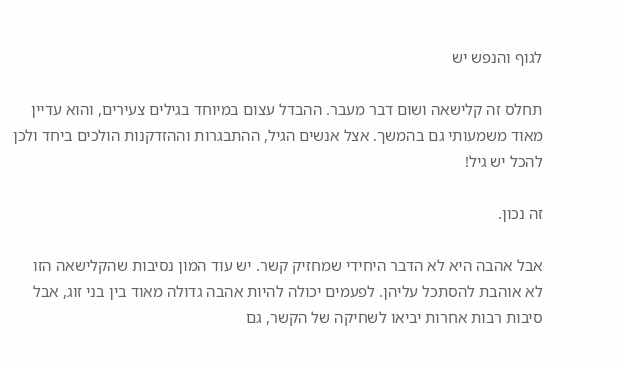לגוף והנפש יש

תחלס זה קלישאה ושום דבר מעבר. ההבדל עצום במיוחד בגילים צעירים, והוא עדיין מאוד משמעותי גם בהמשך. אצל אנשים הגיל, ההתבגרות וההזדקנות הולכים ביחד ולכן להכל יש גיל!

זה נכון.

אבל אהבה היא לא הדבר היחידי שמחזיק קשר. יש עוד המון נסיבות שהקלישאה הזו לא אוהבת להסתכל עליהן. לפעמים יכולה להיות אהבה גדולה מאוד בין בני זוג, אבל סיבות רבות אחרות יביאו לשחיקה של הקשר, גם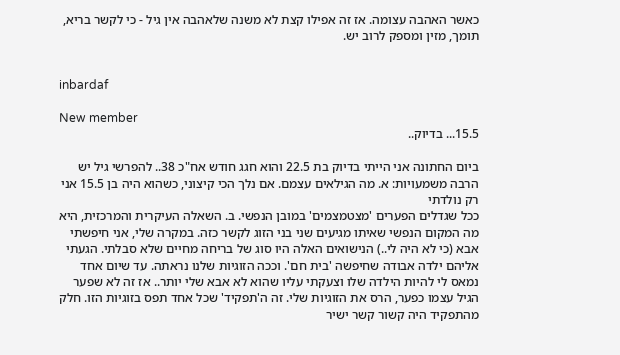כאשר האהבה עצומה. אז זה אפילו קצת לא משנה שלאהבה אין גיל - כי לקשר בריא, תומך, מזין ומספק לרוב יש.


inbardaf

New member
15.5... בדיוק..

ביום החתונה אני הייתי בדיוק בת 22.5 והוא חגג חודש אח"כ 38.. להפרשי גיל יש הרבה משמעויות: א. מה הגילאים עצמם. אם נלך הכי קיצוני, כשהוא היה בן 15.5 אני רק נולדתי
ככל שגדלים הפערים 'מצטמצמים' במובן הנפשי. ב. השאלה העיקרית והמרכזית, היא מה המקום הנפשי שאיתו מגיעים שני בני הזוג לקשר כזה. במקרה שלי, אני חיפשתי אבא (כי לא היה לי..) הנישואים האלה היו סוג של בריחה מחיים שלא סבלתי. הגעתי אליהם ילדה אבודה שחיפשה 'בית חם'. וככה הזוגיות שלנו נראתה. עד שיום אחד נמאס לי להיות הילדה שלו וצעקתי עליו שהוא לא אבא שלי יותר.. אז זה לא שפער הגיל עצמו כפער, הרס את הזוגיות שלי. זה ה'תפקיד' שכל אחד תפס בזוגיות הזו. חלק מהתפקיד היה קשור קשר ישיר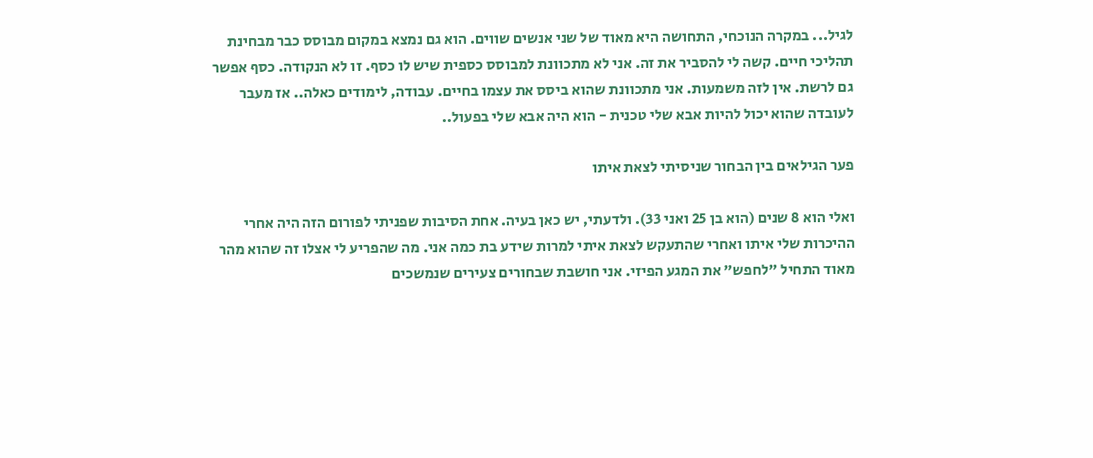לגיל... במקרה הנוכחי, התחושה היא מאוד של שני אנשים שווים. הוא גם נמצא במקום מבוסס כבר מבחינת תהליכי חיים. קשה לי להסביר את זה. אני לא מתכוונת למבוסס כספית שיש לו כסף. זו לא הנקודה. כסף אפשר גם לרשת. אין לזה משמעות. אני מתכוונת שהוא ביסס את עצמו בחיים. עבודה, לימודים כאלה.. אז מעבר לעובדה שהוא יכול להיות אבא שלי טכנית - הוא היה אבא שלי בפעול..

פער הגילאים בין הבחור שניסיתי לצאת איתו

ואלי הוא 8 שנים (הוא בן 25 ואני 33). ולדעתי, יש כאן בעיה. אחת הסיבות שפניתי לפורום הזה היה אחרי ההיכרות שלי איתו ואחרי שהתעקש לצאת איתי למרות שידע בת כמה אני. מה שהפריע לי אצלו זה שהוא מהר מאוד התחיל "לחפש" את המגע הפיזי. אני חושבת שבחורים צעירים שנמשכים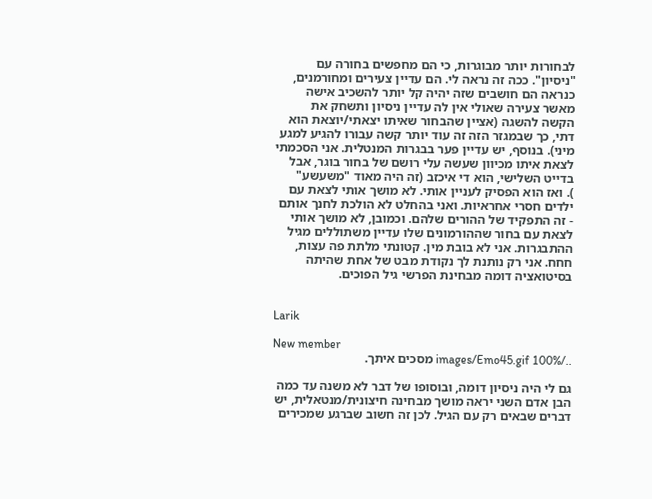לבחורות יותר מבוגרות, כי הם מחפשים בחורה עם "ניסיון". ככה זה נראה לי. הם עדיין צעירים ומחורמנים, כנראה הם חושבים שזה יהיה קל יותר להשכיב אישה מאשר צעירה שאולי אין לה עדיין ניסיון ותשחק את הקשה להשגה (אציין שהבחור שאיתו יצאתי/יוצאת הוא דתי, כך שבמגזר הזה זה עוד יותר קשה עבורו להגיע למגע מיני). בנוסף, יש עדיין פער בבגרות המנטלית. אני הסכמתי לצאת איתו מכיוון שעשה עלי רושם של בחור בוגר, אבל בדייט השלישי, הוא די איכזב (זה היה מאוד "משעשע"
). ואז הוא הפסיק לעניין אותי. לא מושך אותי לצאת עם ילדים חסרי אחראיות. ואני בהחלט לא הולכת לחנך אותם - זה התפקיד של ההורים שלהם. וכמובן, לא מושך אותי לצאת עם בחור שההורמונים שלו עדיין משתוללים מגיל ההתבגרות. אני לא בובת מין. קטונתי מלתת פה עצות, חחח. אני רק נותנת לך נקודת מבט של אחת שהיתה בסיטואציה דומה מבחינת הפרשי גיל הפוכים.


Larik

New member
../images/Emo45.gif 100% מסכים איתך.

גם לי היה ניסיון דומה, ובוסופו של דבר לא משנה עד כמה הבן אדם השני יראה מושך מבחינה חיצונית/מנטאלית, יש דברים שבאים רק עם הגיל. לכן זה חשוב שברגע שמכירים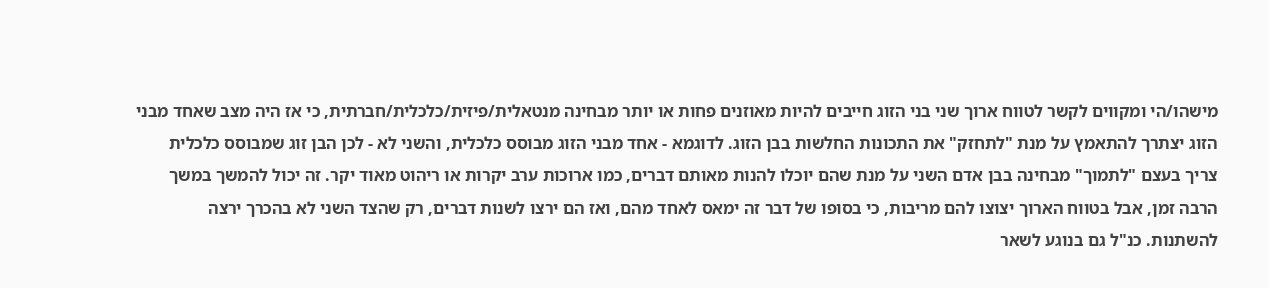מישהו/הי ומקווים לקשר לטווח ארוך שני בני הזוג חייבים להיות מאוזנים פחות או יותר מבחינה מנטאלית/פיזית/כלכלית/חברתית, כי אז היה מצב שאחד מבני הזוג יצתרך להתאמץ על מנת "לתחזק" את התכונות החלשות בבן הזוג. לדוגמא - אחד מבני הזוג מבוסס כלכלית, והשני לא - לכן הבן זוג שמבוסס כלכלית צריך בעצם "לתמוך" מבחינה בבן אדם השני על מנת שהם יוכלו להנות מאותם דברים, כמו ארוכות ערב יקרות או ריהוט מאוד יקר. זה יכול להמשך במשך הרבה זמן, אבל בטווח הארוך יצוצו להם מריבות, כי בסופו של דבר זה ימאס לאחד מהם, ואז הם ירצו לשנות דברים, רק שהצד השני לא בהכרך ירצה להשתנות. כנ"ל גם בנוגע לשאר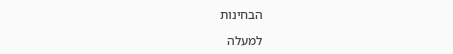הבחינות

למעלה